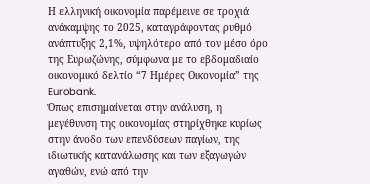Η ελληνική οικονομία παρέμεινε σε τροχιά ανάκαμψης το 2025, καταγράφοντας ρυθμό ανάπτυξης 2,1%, υψηλότερο από τον μέσο όρο της Ευρωζώνης, σύμφωνα με το εβδομαδιαίο οικονομικό δελτίο “7 Ημέρες Οικονομία” της Eurobank.
Όπως επισημαίνεται στην ανάλυση, η μεγέθυνση της οικονομίας στηρίχθηκε κυρίως στην άνοδο των επενδύσεων παγίων, της ιδιωτικής κατανάλωσης και των εξαγωγών αγαθών, ενώ από την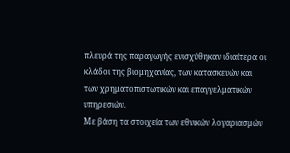πλευρά της παραγωγής ενισχύθηκαν ιδιαίτερα οι κλάδοι της βιομηχανίας, των κατασκευών και των χρηματοπιστωτικών και επαγγελματικών υπηρεσιών.
Με βάση τα στοιχεία των εθνικών λογαριασμών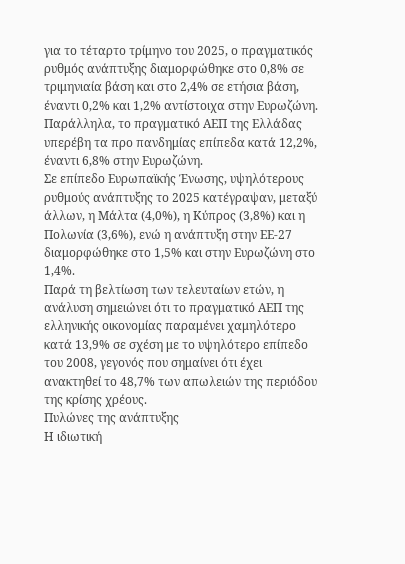για το τέταρτο τρίμηνο του 2025, ο πραγματικός ρυθμός ανάπτυξης διαμορφώθηκε στο 0,8% σε τριμηνιαία βάση και στο 2,4% σε ετήσια βάση, έναντι 0,2% και 1,2% αντίστοιχα στην Ευρωζώνη. Παράλληλα, το πραγματικό ΑΕΠ της Ελλάδας υπερέβη τα προ πανδημίας επίπεδα κατά 12,2%, έναντι 6,8% στην Ευρωζώνη.
Σε επίπεδο Ευρωπαϊκής Ένωσης, υψηλότερους ρυθμούς ανάπτυξης το 2025 κατέγραψαν, μεταξύ άλλων, η Μάλτα (4,0%), η Κύπρος (3,8%) και η Πολωνία (3,6%), ενώ η ανάπτυξη στην ΕΕ-27 διαμορφώθηκε στο 1,5% και στην Ευρωζώνη στο 1,4%.
Παρά τη βελτίωση των τελευταίων ετών, η ανάλυση σημειώνει ότι το πραγματικό ΑΕΠ της ελληνικής οικονομίας παραμένει χαμηλότερο κατά 13,9% σε σχέση με το υψηλότερο επίπεδο του 2008, γεγονός που σημαίνει ότι έχει ανακτηθεί το 48,7% των απωλειών της περιόδου της κρίσης χρέους.
Πυλώνες της ανάπτυξης
Η ιδιωτική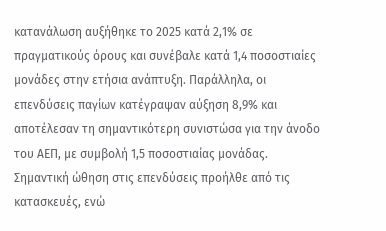κατανάλωση αυξήθηκε το 2025 κατά 2,1% σε πραγματικούς όρους και συνέβαλε κατά 1,4 ποσοστιαίες μονάδες στην ετήσια ανάπτυξη. Παράλληλα, οι επενδύσεις παγίων κατέγραψαν αύξηση 8,9% και αποτέλεσαν τη σημαντικότερη συνιστώσα για την άνοδο του ΑΕΠ, με συμβολή 1,5 ποσοστιαίας μονάδας.
Σημαντική ώθηση στις επενδύσεις προήλθε από τις κατασκευές, ενώ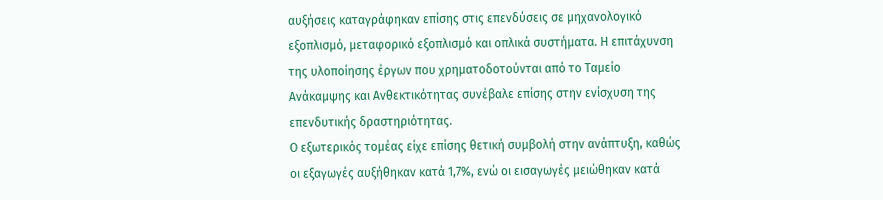αυξήσεις καταγράφηκαν επίσης στις επενδύσεις σε μηχανολογικό εξοπλισμό, μεταφορικό εξοπλισμό και οπλικά συστήματα. Η επιτάχυνση της υλοποίησης έργων που χρηματοδοτούνται από το Ταμείο Ανάκαμψης και Ανθεκτικότητας συνέβαλε επίσης στην ενίσχυση της επενδυτικής δραστηριότητας.
Ο εξωτερικός τομέας είχε επίσης θετική συμβολή στην ανάπτυξη, καθώς οι εξαγωγές αυξήθηκαν κατά 1,7%, ενώ οι εισαγωγές μειώθηκαν κατά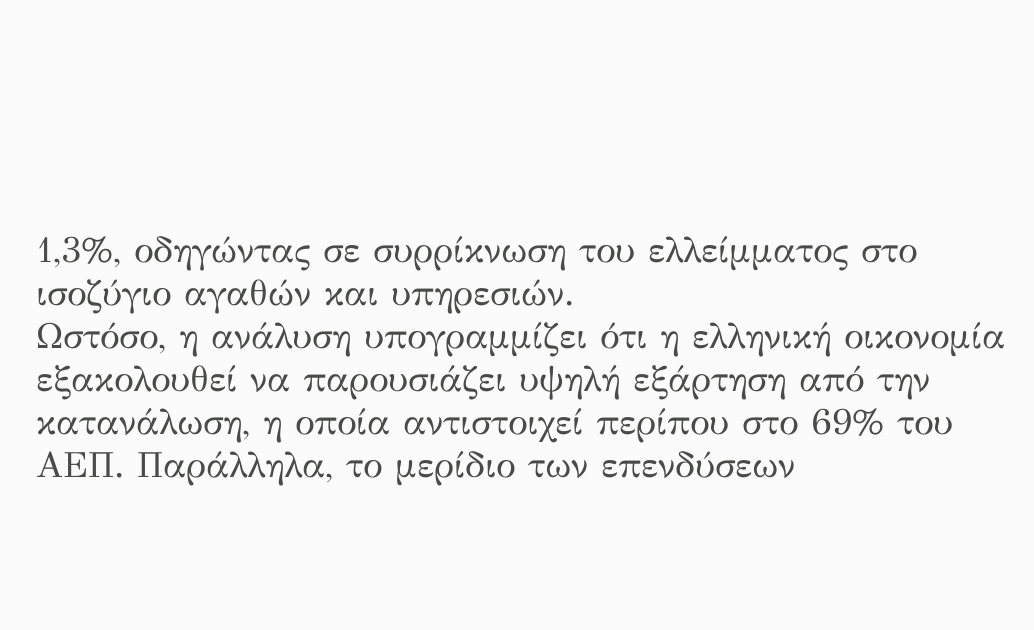1,3%, οδηγώντας σε συρρίκνωση του ελλείμματος στο ισοζύγιο αγαθών και υπηρεσιών.
Ωστόσο, η ανάλυση υπογραμμίζει ότι η ελληνική οικονομία εξακολουθεί να παρουσιάζει υψηλή εξάρτηση από την κατανάλωση, η οποία αντιστοιχεί περίπου στο 69% του ΑΕΠ. Παράλληλα, το μερίδιο των επενδύσεων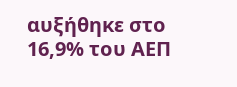αυξήθηκε στο 16,9% του ΑΕΠ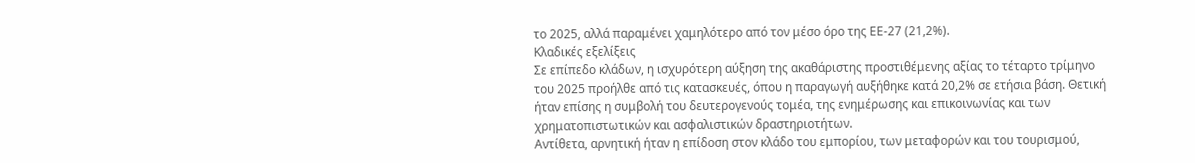το 2025, αλλά παραμένει χαμηλότερο από τον μέσο όρο της ΕΕ-27 (21,2%).
Κλαδικές εξελίξεις
Σε επίπεδο κλάδων, η ισχυρότερη αύξηση της ακαθάριστης προστιθέμενης αξίας το τέταρτο τρίμηνο του 2025 προήλθε από τις κατασκευές, όπου η παραγωγή αυξήθηκε κατά 20,2% σε ετήσια βάση. Θετική ήταν επίσης η συμβολή του δευτερογενούς τομέα, της ενημέρωσης και επικοινωνίας και των χρηματοπιστωτικών και ασφαλιστικών δραστηριοτήτων.
Αντίθετα, αρνητική ήταν η επίδοση στον κλάδο του εμπορίου, των μεταφορών και του τουρισμού,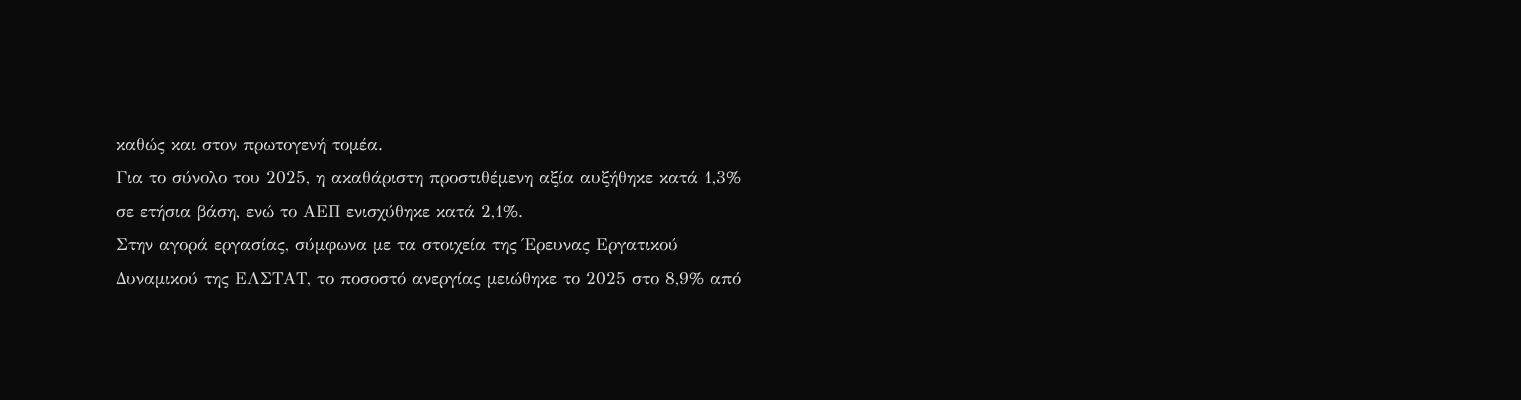καθώς και στον πρωτογενή τομέα.
Για το σύνολο του 2025, η ακαθάριστη προστιθέμενη αξία αυξήθηκε κατά 1,3% σε ετήσια βάση, ενώ το ΑΕΠ ενισχύθηκε κατά 2,1%.
Στην αγορά εργασίας, σύμφωνα με τα στοιχεία της Έρευνας Εργατικού Δυναμικού της ΕΛΣΤΑΤ, το ποσοστό ανεργίας μειώθηκε το 2025 στο 8,9% από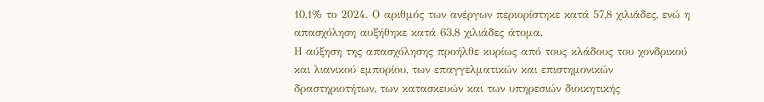10,1% το 2024. Ο αριθμός των ανέργων περιορίστηκε κατά 57,8 χιλιάδες, ενώ η απασχόληση αυξήθηκε κατά 63,8 χιλιάδες άτομα.
Η αύξηση της απασχόλησης προήλθε κυρίως από τους κλάδους του χονδρικού και λιανικού εμπορίου, των επαγγελματικών και επιστημονικών δραστηριοτήτων, των κατασκευών και των υπηρεσιών διοικητικής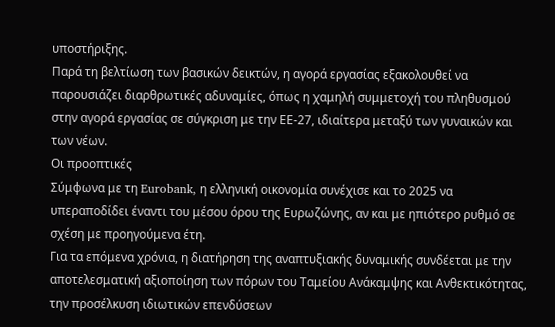υποστήριξης.
Παρά τη βελτίωση των βασικών δεικτών, η αγορά εργασίας εξακολουθεί να παρουσιάζει διαρθρωτικές αδυναμίες, όπως η χαμηλή συμμετοχή του πληθυσμού στην αγορά εργασίας σε σύγκριση με την ΕΕ-27, ιδιαίτερα μεταξύ των γυναικών και των νέων.
Οι προοπτικές
Σύμφωνα με τη Eurobank, η ελληνική οικονομία συνέχισε και το 2025 να υπεραποδίδει έναντι του μέσου όρου της Ευρωζώνης, αν και με ηπιότερο ρυθμό σε σχέση με προηγούμενα έτη.
Για τα επόμενα χρόνια, η διατήρηση της αναπτυξιακής δυναμικής συνδέεται με την αποτελεσματική αξιοποίηση των πόρων του Ταμείου Ανάκαμψης και Ανθεκτικότητας, την προσέλκυση ιδιωτικών επενδύσεων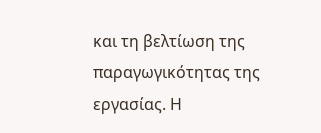και τη βελτίωση της παραγωγικότητας της εργασίας. Η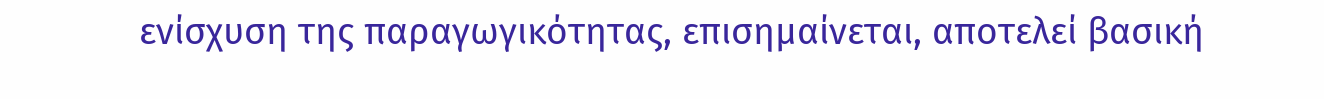ενίσχυση της παραγωγικότητας, επισημαίνεται, αποτελεί βασική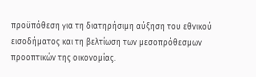προϋπόθεση για τη διατηρήσιμη αύξηση του εθνικού εισοδήματος και τη βελτίωση των μεσοπρόθεσμων προοπτικών της οικονομίας.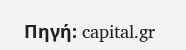Πηγή: capital.gr